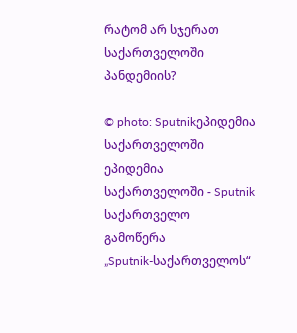რატომ არ სჯერათ საქართველოში პანდემიის?

© photo: Sputnikეპიდემია საქართველოში
ეპიდემია საქართველოში - Sputnik საქართველო
გამოწერა
„Sputnik-საქართველოს“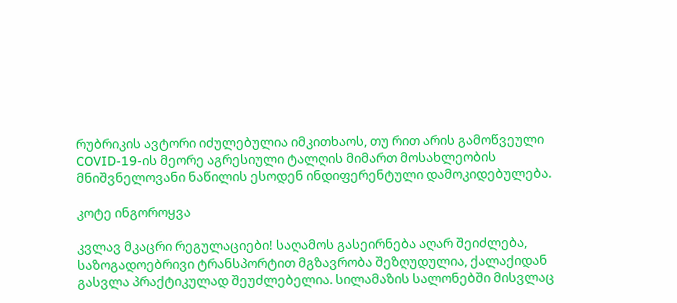რუბრიკის ავტორი იძულებულია იმკითხაოს, თუ რით არის გამოწვეული COVID-19-ის მეორე აგრესიული ტალღის მიმართ მოსახლეობის მნიშვნელოვანი ნაწილის ესოდენ ინდიფერენტული დამოკიდებულება.

კოტე ინგოროყვა

კვლავ მკაცრი რეგულაციები! საღამოს გასეირნება აღარ შეიძლება, საზოგადოებრივი ტრანსპორტით მგზავრობა შეზღუდულია, ქალაქიდან გასვლა პრაქტიკულად შეუძლებელია. სილამაზის სალონებში მისვლაც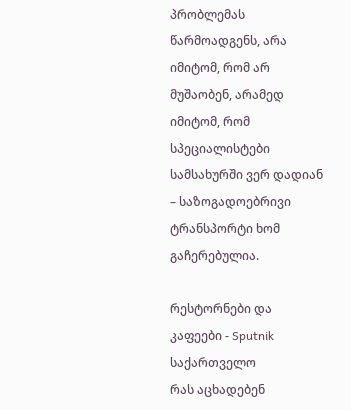პრობლემას წარმოადგენს, არა იმიტომ, რომ არ მუშაობენ, არამედ იმიტომ, რომ სპეციალისტები სამსახურში ვერ დადიან – საზოგადოებრივი ტრანსპორტი ხომ გაჩერებულია.

რესტორნები და კაფეები - Sputnik საქართველო
რას აცხადებენ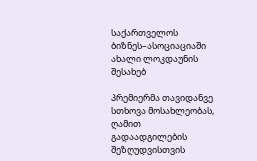საქართველოს ბიზნეს–ასოციაციაში ახალი ლოკდაუნის შესახებ

პრემიერმა თავიდანვე სთხოვა მოსახლეობას, ღამით გადაადგილების შეზღუდვისთვის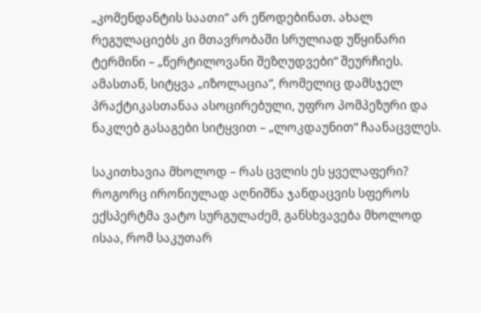„კომენდანტის საათი“ არ ეწოდებინათ. ახალ რეგულაციებს კი მთავრობაში სრულიად უწყინარი ტერმინი – „წერტილოვანი შეზღუდვები“ შეურჩიეს. ამასთან, სიტყვა „იზოლაცია“, რომელიც დამსჯელ პრაქტიკასთანაა ასოცირებული, უფრო პომპეზური და ნაკლებ გასაგები სიტყვით – „ლოკდაუნით“ ჩაანაცვლეს.

საკითხავია მხოლოდ – რას ცვლის ეს ყველაფერი? როგორც ირონიულად აღნიშნა ჯანდაცვის სფეროს ექსპერტმა ვატო სურგულაძემ, განსხვავება მხოლოდ ისაა, რომ საკუთარ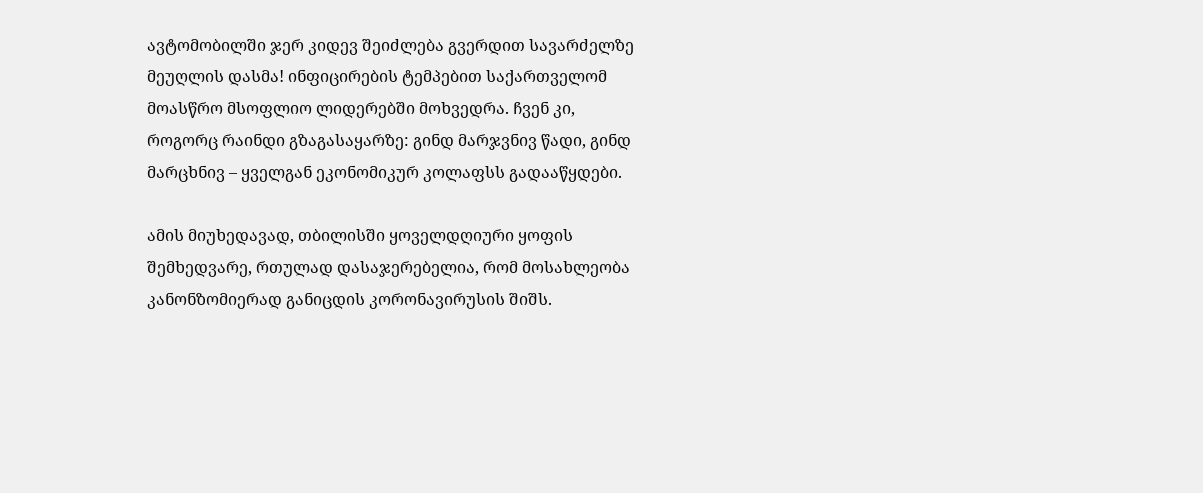ავტომობილში ჯერ კიდევ შეიძლება გვერდით სავარძელზე მეუღლის დასმა! ინფიცირების ტემპებით საქართველომ მოასწრო მსოფლიო ლიდერებში მოხვედრა. ჩვენ კი, როგორც რაინდი გზაგასაყარზე: გინდ მარჯვნივ წადი, გინდ მარცხნივ – ყველგან ეკონომიკურ კოლაფსს გადააწყდები.

ამის მიუხედავად, თბილისში ყოველდღიური ყოფის შემხედვარე, რთულად დასაჯერებელია, რომ მოსახლეობა კანონზომიერად განიცდის კორონავირუსის შიშს.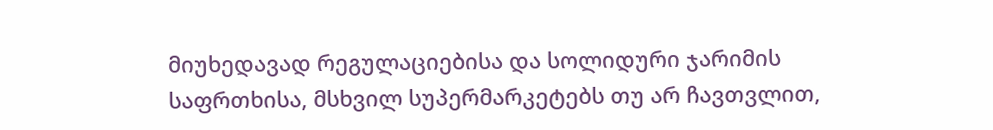მიუხედავად რეგულაციებისა და სოლიდური ჯარიმის საფრთხისა, მსხვილ სუპერმარკეტებს თუ არ ჩავთვლით,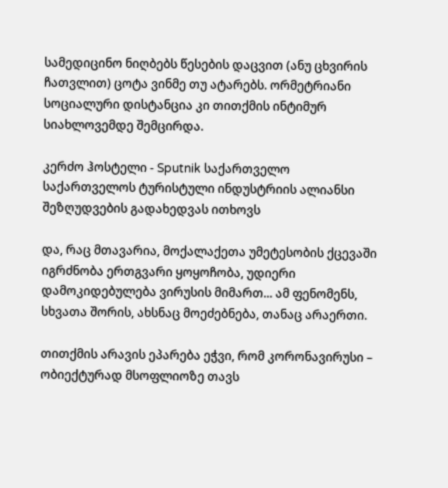სამედიცინო ნიღბებს წესების დაცვით (ანუ ცხვირის ჩათვლით) ცოტა ვინმე თუ ატარებს. ორმეტრიანი სოციალური დისტანცია კი თითქმის ინტიმურ სიახლოვემდე შემცირდა.

კერძო ჰოსტელი - Sputnik საქართველო
საქართველოს ტურისტული ინდუსტრიის ალიანსი შეზღუდვების გადახედვას ითხოვს

და, რაც მთავარია, მოქალაქეთა უმეტესობის ქცევაში იგრძნობა ერთგვარი ყოყოჩობა, უდიერი დამოკიდებულება ვირუსის მიმართ... ამ ფენომენს, სხვათა შორის, ახსნაც მოეძებნება, თანაც არაერთი.

თითქმის არავის ეპარება ეჭვი, რომ კორონავირუსი – ობიექტურად მსოფლიოზე თავს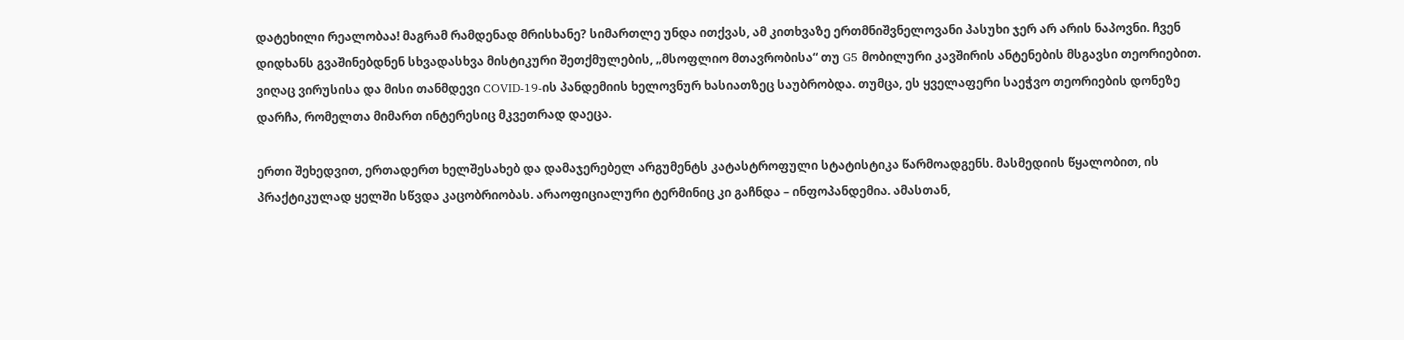დატეხილი რეალობაა! მაგრამ რამდენად მრისხანე? სიმართლე უნდა ითქვას, ამ კითხვაზე ერთმნიშვნელოვანი პასუხი ჯერ არ არის ნაპოვნი. ჩვენ დიდხანს გვაშინებდნენ სხვადასხვა მისტიკური შეთქმულების, „მსოფლიო მთავრობისა“ თუ G5 მობილური კავშირის ანტენების მსგავსი თეორიებით. ვიღაც ვირუსისა და მისი თანმდევი COVID-19-ის პანდემიის ხელოვნურ ხასიათზეც საუბრობდა. თუმცა, ეს ყველაფერი საეჭვო თეორიების დონეზე დარჩა, რომელთა მიმართ ინტერესიც მკვეთრად დაეცა.

ერთი შეხედვით, ერთადერთ ხელშესახებ და დამაჯერებელ არგუმენტს კატასტროფული სტატისტიკა წარმოადგენს. მასმედიის წყალობით, ის პრაქტიკულად ყელში სწვდა კაცობრიობას. არაოფიციალური ტერმინიც კი გაჩნდა – ინფოპანდემია. ამასთან,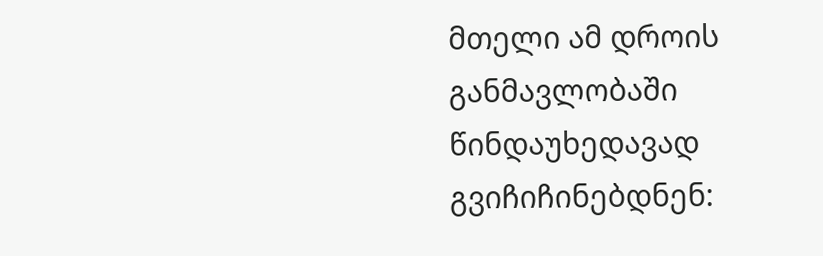მთელი ამ დროის განმავლობაში წინდაუხედავად გვიჩიჩინებდნენ: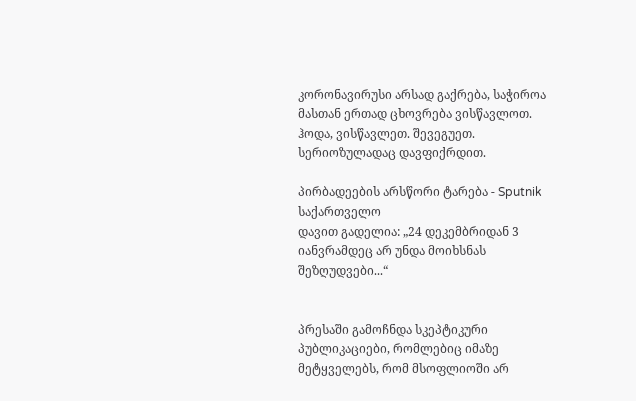კორონავირუსი არსად გაქრება, საჭიროა მასთან ერთად ცხოვრება ვისწავლოთ. ჰოდა, ვისწავლეთ. შევეგუეთ. სერიოზულადაც დავფიქრდით.

პირბადეების არსწორი ტარება - Sputnik საქართველო
დავით გადელია: „24 დეკემბრიდან 3 იანვრამდეც არ უნდა მოიხსნას შეზღუდვები...“


პრესაში გამოჩნდა სკეპტიკური პუბლიკაციები, რომლებიც იმაზე მეტყველებს, რომ მსოფლიოში არ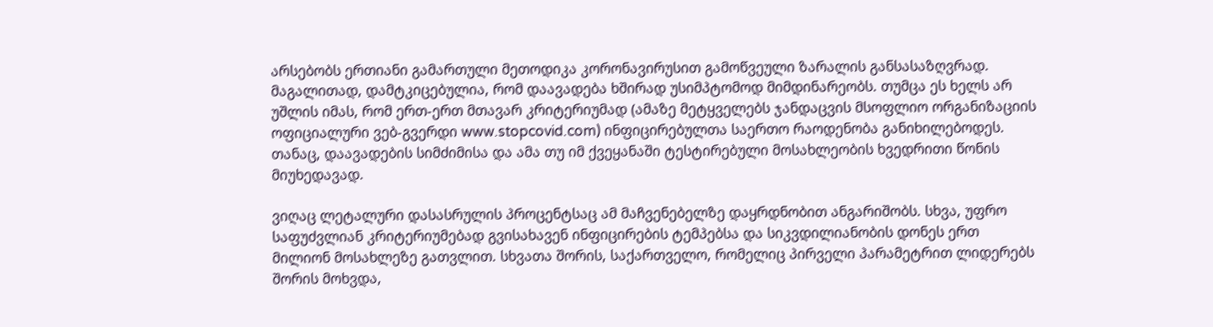არსებობს ერთიანი გამართული მეთოდიკა კორონავირუსით გამოწვეული ზარალის განსასაზღვრად. მაგალითად, დამტკიცებულია, რომ დაავადება ხშირად უსიმპტომოდ მიმდინარეობს. თუმცა ეს ხელს არ უშლის იმას, რომ ერთ-ერთ მთავარ კრიტერიუმად (ამაზე მეტყველებს ჯანდაცვის მსოფლიო ორგანიზაციის ოფიციალური ვებ-გვერდი www.stopcovid.com) ინფიცირებულთა საერთო რაოდენობა განიხილებოდეს. თანაც, დაავადების სიმძიმისა და ამა თუ იმ ქვეყანაში ტესტირებული მოსახლეობის ხვედრითი წონის მიუხედავად.

ვიღაც ლეტალური დასასრულის პროცენტსაც ამ მაჩვენებელზე დაყრდნობით ანგარიშობს. სხვა, უფრო საფუძვლიან კრიტერიუმებად გვისახავენ ინფიცირების ტემპებსა და სიკვდილიანობის დონეს ერთ მილიონ მოსახლეზე გათვლით. სხვათა შორის, საქართველო, რომელიც პირველი პარამეტრით ლიდერებს შორის მოხვდა,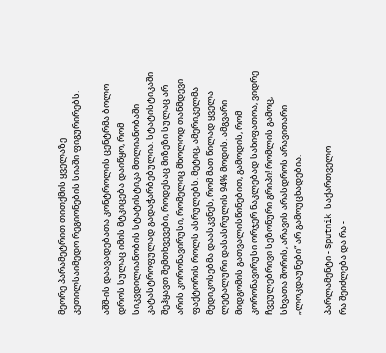მეორე პარამეტრით თითქმის ყველაზე კეთილსაიმედო რეგიონების სიაში ფიგურირებს.

აშშ-ის დაავადებათა კონტროლის ცენტრმა ბოლო დროს სულაც იმის მტკიცება დაიწყო, რომ სიკვდილიანობის სტატისტიკა მთლიანობაში კატასტროფულად გადაჭარბებულია. სტატისტიკაში შეჰყავთ შემთხვევები, როდესაც მიზეზი სულაც არ არის კორონავირუსი, რომელიც მხოლოდ თანმდევი ფაქტორის როლს ასრულებს. მეტიც, ამერიკელმა მედიკოსებმა დაასკვნეს, რომ მათ წილად ყველა ლეტალური დასასრულის 94% მოდის. ამგვარი მიდგომის გათვალისწინებით, გამოდის, რომ კორონავირუსი ორჯერ ნაკლებად სახიფათოა, ვიდრე ჩვეულებრივი სეზონური გრიპი! რომლის გამოც, სხვათა შორის, არავის არასდროს არავითარი „ლოკდაუნები“ არ გამოუცხადებია.

პარლამენტი - Sputnik საქართველო
რა შეიძლება და რა -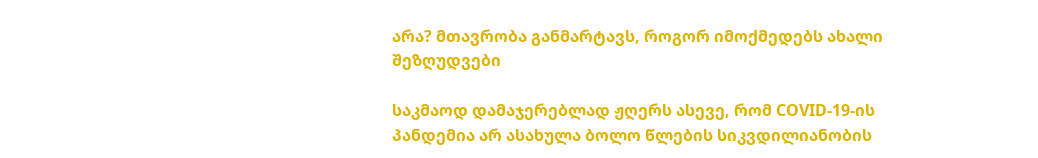არა? მთავრობა განმარტავს, როგორ იმოქმედებს ახალი შეზღუდვები

საკმაოდ დამაჯერებლად ჟღერს ასევე, რომ COVID-19-ის პანდემია არ ასახულა ბოლო წლების სიკვდილიანობის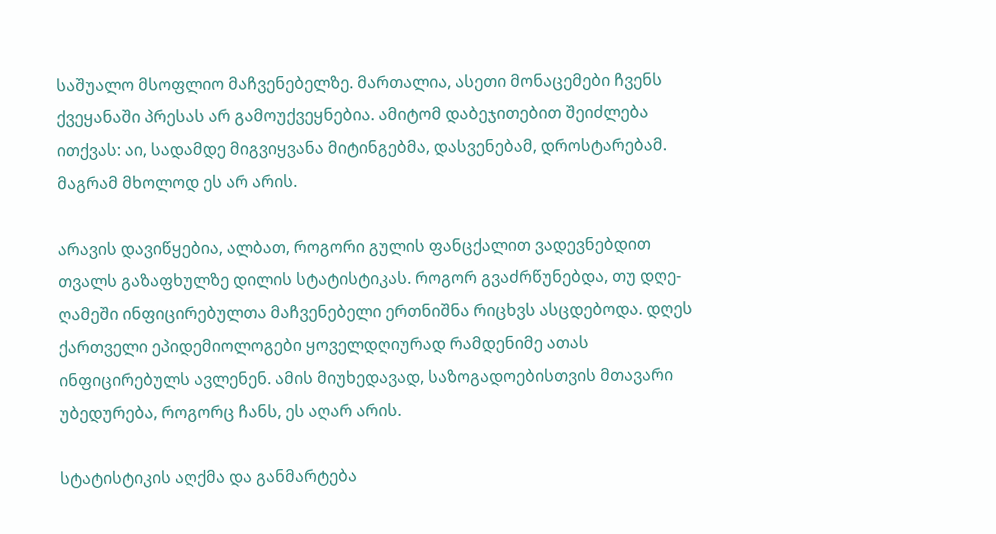საშუალო მსოფლიო მაჩვენებელზე. მართალია, ასეთი მონაცემები ჩვენს ქვეყანაში პრესას არ გამოუქვეყნებია. ამიტომ დაბეჯითებით შეიძლება ითქვას: აი, სადამდე მიგვიყვანა მიტინგებმა, დასვენებამ, დროსტარებამ. მაგრამ მხოლოდ ეს არ არის.

არავის დავიწყებია, ალბათ, როგორი გულის ფანცქალით ვადევნებდით თვალს გაზაფხულზე დილის სტატისტიკას. როგორ გვაძრწუნებდა, თუ დღე-ღამეში ინფიცირებულთა მაჩვენებელი ერთნიშნა რიცხვს ასცდებოდა. დღეს ქართველი ეპიდემიოლოგები ყოველდღიურად რამდენიმე ათას ინფიცირებულს ავლენენ. ამის მიუხედავად, საზოგადოებისთვის მთავარი უბედურება, როგორც ჩანს, ეს აღარ არის.

სტატისტიკის აღქმა და განმარტება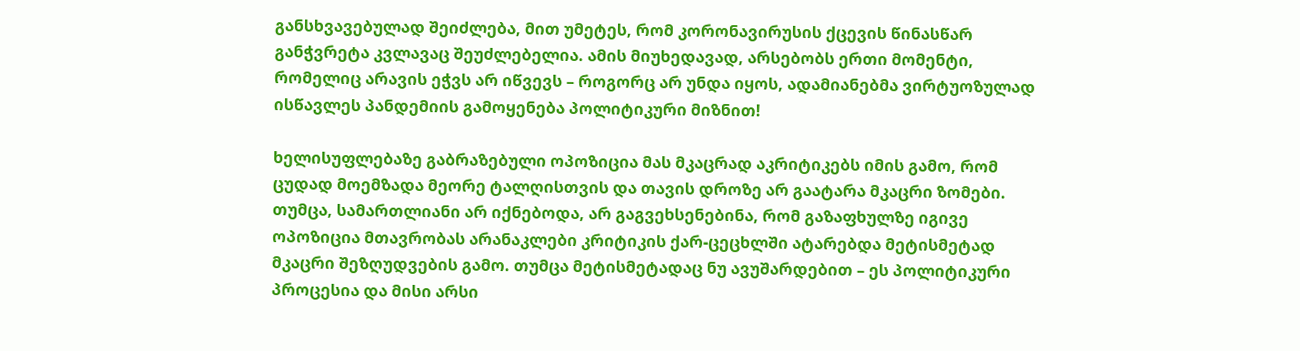განსხვავებულად შეიძლება, მით უმეტეს, რომ კორონავირუსის ქცევის წინასწარ განჭვრეტა კვლავაც შეუძლებელია. ამის მიუხედავად, არსებობს ერთი მომენტი, რომელიც არავის ეჭვს არ იწვევს – როგორც არ უნდა იყოს, ადამიანებმა ვირტუოზულად ისწავლეს პანდემიის გამოყენება პოლიტიკური მიზნით!

ხელისუფლებაზე გაბრაზებული ოპოზიცია მას მკაცრად აკრიტიკებს იმის გამო, რომ ცუდად მოემზადა მეორე ტალღისთვის და თავის დროზე არ გაატარა მკაცრი ზომები. თუმცა, სამართლიანი არ იქნებოდა, არ გაგვეხსენებინა, რომ გაზაფხულზე იგივე ოპოზიცია მთავრობას არანაკლები კრიტიკის ქარ-ცეცხლში ატარებდა მეტისმეტად მკაცრი შეზღუდვების გამო. თუმცა მეტისმეტადაც ნუ ავუშარდებით – ეს პოლიტიკური პროცესია და მისი არსი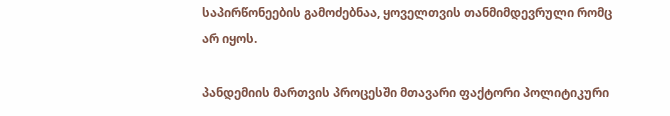საპირწონეების გამოძებნაა, ყოველთვის თანმიმდევრული რომც არ იყოს.

პანდემიის მართვის პროცესში მთავარი ფაქტორი პოლიტიკური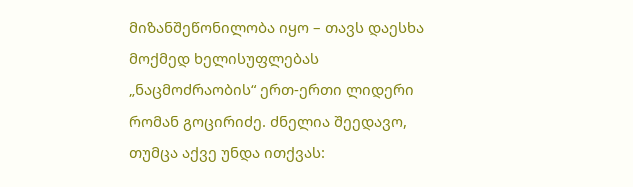მიზანშეწონილობა იყო – თავს დაესხა მოქმედ ხელისუფლებას „ნაცმოძრაობის“ ერთ-ერთი ლიდერი რომან გოცირიძე. ძნელია შეედავო, თუმცა აქვე უნდა ითქვას: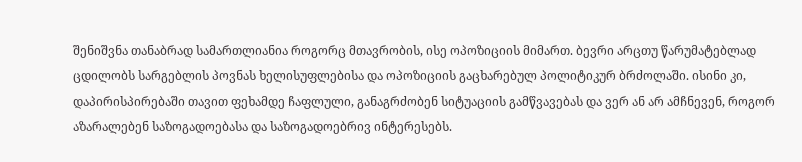შენიშვნა თანაბრად სამართლიანია როგორც მთავრობის, ისე ოპოზიციის მიმართ. ბევრი არცთუ წარუმატებლად ცდილობს სარგებლის პოვნას ხელისუფლებისა და ოპოზიციის გაცხარებულ პოლიტიკურ ბრძოლაში. ისინი კი, დაპირისპირებაში თავით ფეხამდე ჩაფლული, განაგრძობენ სიტუაციის გამწვავებას და ვერ ან არ ამჩნევენ, როგორ აზარალებენ საზოგადოებასა და საზოგადოებრივ ინტერესებს.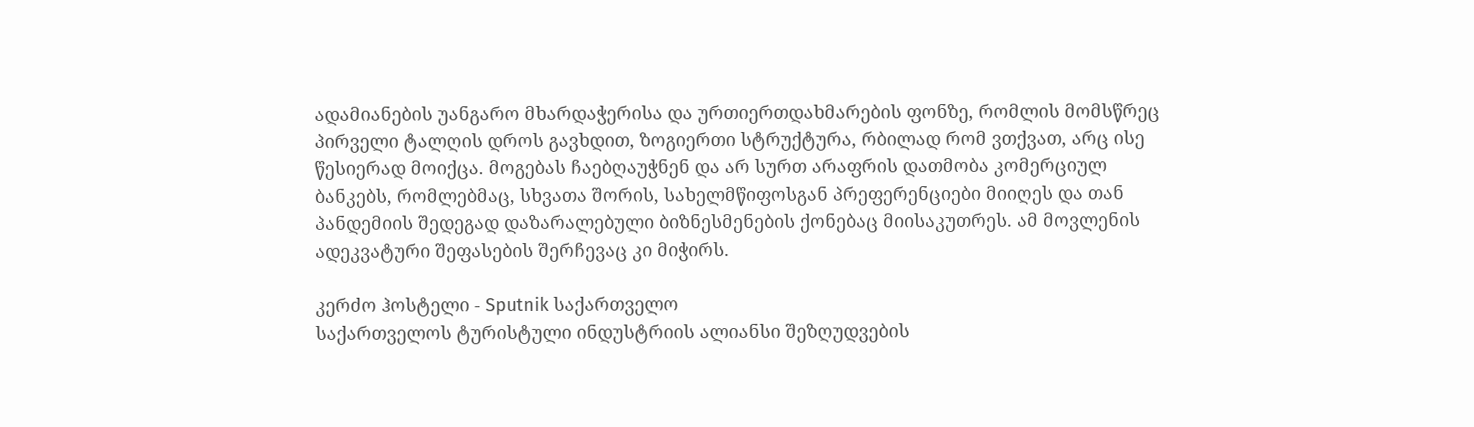ადამიანების უანგარო მხარდაჭერისა და ურთიერთდახმარების ფონზე, რომლის მომსწრეც პირველი ტალღის დროს გავხდით, ზოგიერთი სტრუქტურა, რბილად რომ ვთქვათ, არც ისე წესიერად მოიქცა. მოგებას ჩაებღაუჭნენ და არ სურთ არაფრის დათმობა კომერციულ ბანკებს, რომლებმაც, სხვათა შორის, სახელმწიფოსგან პრეფერენციები მიიღეს და თან პანდემიის შედეგად დაზარალებული ბიზნესმენების ქონებაც მიისაკუთრეს. ამ მოვლენის ადეკვატური შეფასების შერჩევაც კი მიჭირს.

კერძო ჰოსტელი - Sputnik საქართველო
საქართველოს ტურისტული ინდუსტრიის ალიანსი შეზღუდვების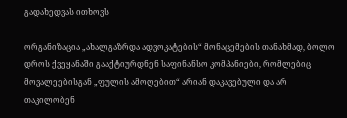გადახედვას ითხოვს

ორგანიზაცია „ახალგაზრდა ადვოკატების“ მონაცემების თანახმად, ბოლო დროს ქვეყანაში გააქტიურდნენ საფინანსო კომპანიები, რომლებიც მოვალეებისგან „ფულის ამოღებით“ არიან დაკავებული და არ თაკილობენ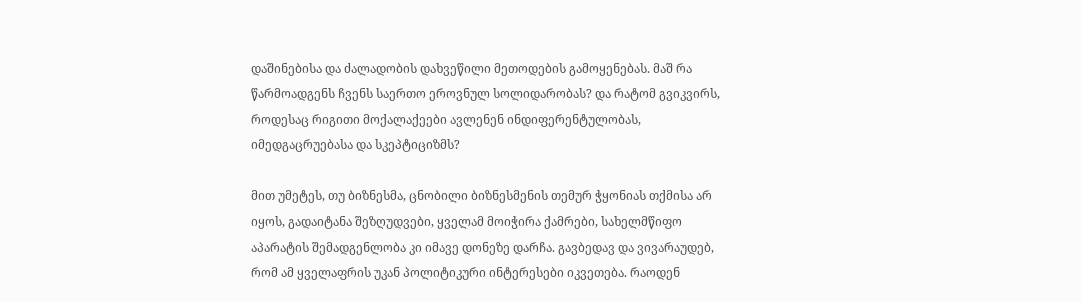დაშინებისა და ძალადობის დახვეწილი მეთოდების გამოყენებას. მაშ რა წარმოადგენს ჩვენს საერთო ეროვნულ სოლიდარობას? და რატომ გვიკვირს, როდესაც რიგითი მოქალაქეები ავლენენ ინდიფერენტულობას, იმედგაცრუებასა და სკეპტიციზმს?

მით უმეტეს, თუ ბიზნესმა, ცნობილი ბიზნესმენის თემურ ჭყონიას თქმისა არ იყოს, გადაიტანა შეზღუდვები, ყველამ მოიჭირა ქამრები, სახელმწიფო აპარატის შემადგენლობა კი იმავე დონეზე დარჩა. გავბედავ და ვივარაუდებ, რომ ამ ყველაფრის უკან პოლიტიკური ინტერესები იკვეთება. რაოდენ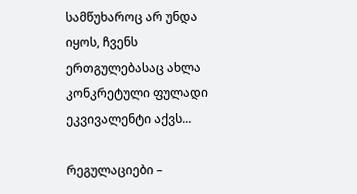სამწუხაროც არ უნდა იყოს, ჩვენს ერთგულებასაც ახლა კონკრეტული ფულადი ეკვივალენტი აქვს...

რეგულაციები –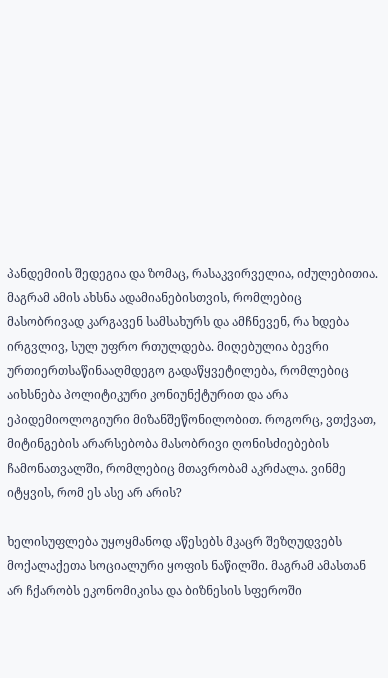პანდემიის შედეგია და ზომაც, რასაკვირველია, იძულებითია. მაგრამ ამის ახსნა ადამიანებისთვის, რომლებიც მასობრივად კარგავენ სამსახურს და ამჩნევენ, რა ხდება ირგვლივ, სულ უფრო რთულდება. მიღებულია ბევრი ურთიერთსაწინააღმდეგო გადაწყვეტილება, რომლებიც აიხსნება პოლიტიკური კონიუნქტურით და არა ეპიდემიოლოგიური მიზანშეწონილობით. როგორც, ვთქვათ, მიტინგების არარსებობა მასობრივი ღონისძიებების ჩამონათვალში, რომლებიც მთავრობამ აკრძალა. ვინმე იტყვის, რომ ეს ასე არ არის?

ხელისუფლება უყოყმანოდ აწესებს მკაცრ შეზღუდვებს მოქალაქეთა სოციალური ყოფის ნაწილში. მაგრამ ამასთან არ ჩქარობს ეკონომიკისა და ბიზნესის სფეროში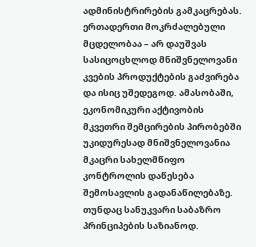ადმინისტრირების გამკაცრებას. ერთადერთი მოკრძალებული მცდელობაა – არ დაუშვას სასიცოცხლოდ მნიშვნელოვანი კვების პროდუქტების გაძვირება და ისიც უშედეგოდ. ამასობაში, ეკონომიკური აქტივობის მკვეთრი შემცირების პირობებში უკიდურესად მნიშვნელოვანია მკაცრი სახელმწიფო კონტროლის დაწესება შემოსავლის გადანაწილებაზე. თუნდაც სანუკვარი საბაზრო პრინციპების საზიანოდ.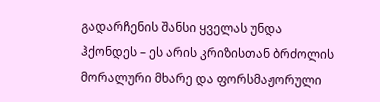გადარჩენის შანსი ყველას უნდა ჰქონდეს – ეს არის კრიზისთან ბრძოლის მორალური მხარე და ფორსმაჟორული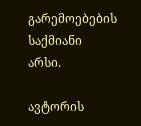გარემოებების საქმიანი არსი.

ავტორის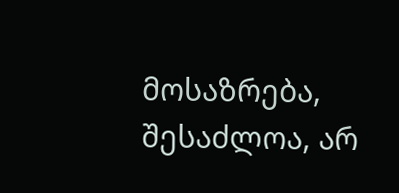მოსაზრება, შესაძლოა, არ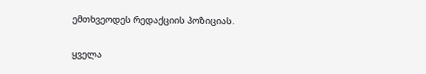ემთხვეოდეს რედაქციის პოზიციას.

ყველა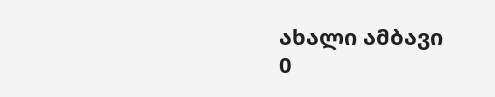ახალი ამბავი
0